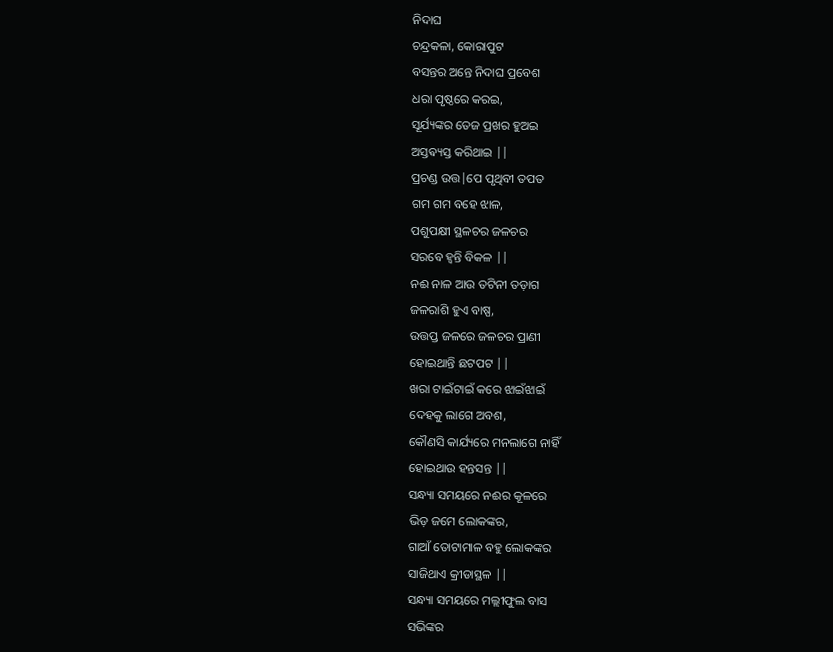ନିଦାଘ
ଚନ୍ଦ୍ରକଳା, କୋରାପୁଟ
ବସନ୍ତର ଅନ୍ତେ ନିଦାଘ ପ୍ରବେଶ
ଧରା ପୃଷ୍ଠରେ କରଇ,
ସୂର୍ଯ୍ୟଙ୍କର ତେଜ ପ୍ରଖର ହୁଅଇ
ଅସ୍ତଵ୍ୟସ୍ତ କରିଥାଇ ||
ପ୍ରଚଣ୍ଡ ଉତ୍ତ|ପେ ପୃଥିବୀ ତପତ
ଗମ ଗମ ବହେ ଝାଳ,
ପଶୁପକ୍ଷୀ ସ୍ଥଳଚର ଜଳଚର
ସରବେ ହ୍ଵନ୍ତି ବିକଳ ||
ନଈ ନାଳ ଆଉ ତଟିନୀ ତଡ଼ାଗ
ଜଳରାଶି ହୁଏ ବାଷ୍ପ,
ଉତ୍ତପ୍ତ ଜଳରେ ଜଳଚର ପ୍ରାଣୀ
ହୋଇଥାନ୍ତି ଛଟପଟ ||
ଖରା ଟାଇଁଟାଇଁ କରେ ଝାଇଁଝାଇଁ
ଦେହକୁ ଲାଗେ ଅବଶ,
କୌଣସି କାର୍ଯ୍ୟରେ ମନଲାଗେ ନାହିଁ
ହୋଇଥାଉ ହନ୍ତସନ୍ତ ||
ସନ୍ଧ୍ୟା ସମୟରେ ନଈର କୂଳରେ
ଭିଡ଼ ଜମେ ଲୋକଙ୍କର,
ଗାଆଁ ତୋଟାମାଳ ବହୁ ଲୋକଙ୍କର
ସାଜିଥାଏ କ୍ରୀଡାସ୍ଥଳ ||
ସନ୍ଧ୍ୟା ସମୟରେ ମଲ୍ଲୀଫୁଲ ବାସ
ସଭିଙ୍କର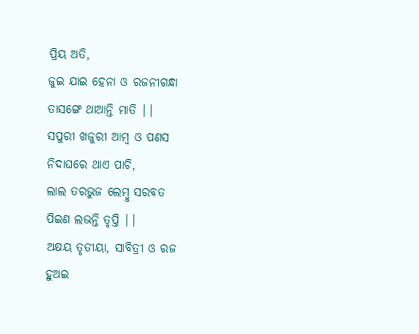ପ୍ରିୟ ଅତି,
ଜୁଇ ଯାଇ ହେନା ଓ ରଜନୀଗନ୍ଧା
ତାସଙ୍ଗେ ଥାଆନ୍ତି ମାତି ||
ସପୁରୀ ଖଜୁରୀ ଆମ୍ବ ଓ ପଣସ
ନିଦାଘରେ ଥାଏ ପାଚି,
ଲାଲ ତରଭୁଜ ଲେମ୍ବୁ ସରବତ
ପିଇଣ ଲଭନ୍ତି ତୃପ୍ତି ||
ଅକ୍ଷୟ ତୃତୀୟା, ସାବିତ୍ରୀ ଓ ରଜ
ହୁଅଇ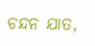ଚନ୍ଦନ ଯାତ,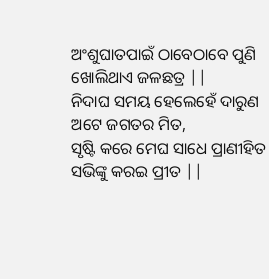ଅଂଶୁଘାତପାଇଁ ଠାବେଠାବେ ପୁଣି
ଖୋଲିଥାଏ ଜଳଛତ୍ର ||
ନିଦାଘ ସମୟ ହେଲେହେଁ ଦାରୁଣ
ଅଟେ ଜଗତର ମିତ,
ସୃଷ୍ଟି କରେ ମେଘ ସାଧେ ପ୍ରାଣୀହିତ
ସଭିଙ୍କୁ କରଇ ପ୍ରୀତ ||